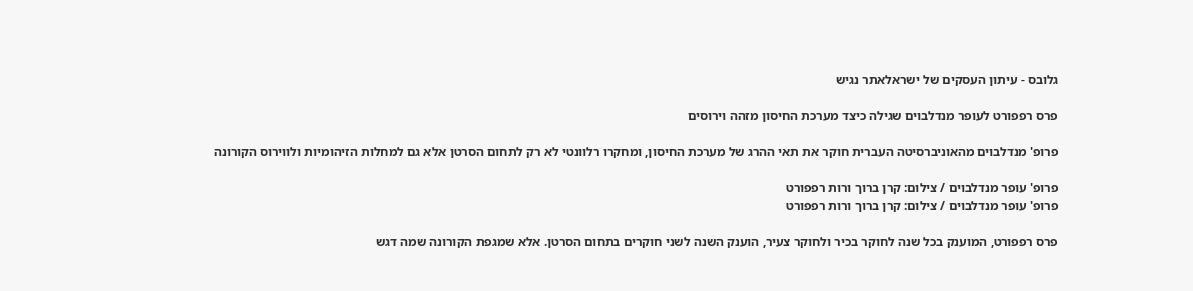גלובס - עיתון העסקים של ישראלאתר נגיש

פרס רפפורט לעופר מנדלבוים שגילה כיצד מערכת החיסון מזהה וירוסים

פרופ' מנדלבוים מהאוניברסיטה העברית חוקר את תאי ההרג של מערכת החיסון, ומחקרו רלוונטי לא רק לתחום הסרטן אלא גם למחלות הזיהומיות ולווירוס הקורונה

פרופ' עופר מנדלבוים / צילום: קרן ברוך ורות רפפורט
פרופ' עופר מנדלבוים / צילום: קרן ברוך ורות רפפורט

פרס רפפורט, המוענק בכל שנה לחוקר בכיר ולחוקר צעיר, הוענק השנה לשני חוקרים בתחום הסרטן. אלא שמגפת הקורונה שמה דגש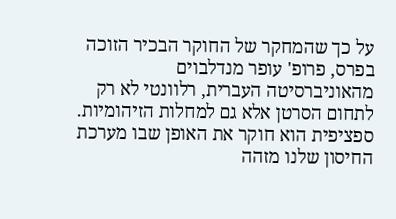על כך שהמחקר של החוקר הבכיר הזוכה בפרס, פרופ' עופר מנדלבוים מהאוניברסיטה העברית, רלוונטי לא רק לתחום הסרטן אלא גם למחלות הזיהומיות. ספציפית הוא חוקר את האופן שבו מערכת החיסון שלנו מזהה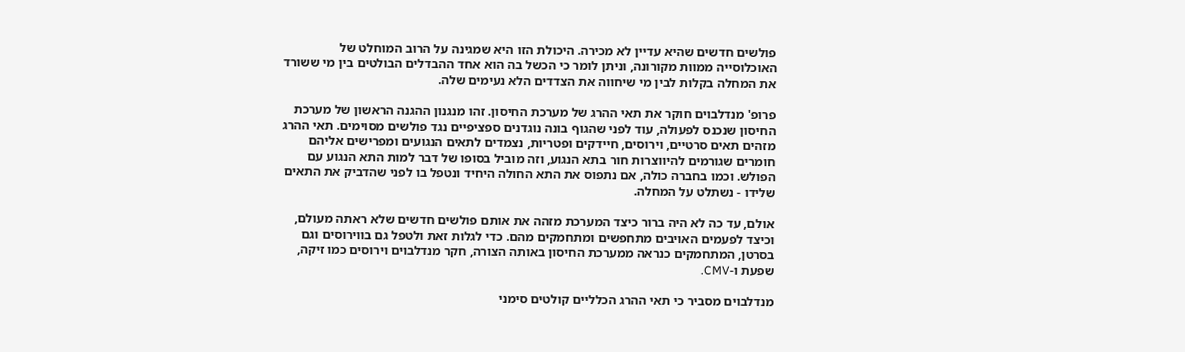פולשים חדשים שהיא עדיין לא מכירה. היכולת הזו היא שמגינה על הרוב המוחלט של האוכלוסייה ממוות מקורונה, וניתן לומר כי הכשל בה הוא אחד ההבדלים הבולטים בין מי ששורד את המחלה בקלות לבין מי שיחווה את הצדדים הלא נעימים שלה.

פרופ' מנדלבוים חוקר את תאי ההרג של מערכת החיסון. זהו מנגנון ההגנה הראשון של מערכת החיסון שנכנס לפעולה, עוד לפני שהגוף בונה נוגדנים ספציפיים נגד פולשים מסוימים. תאי ההרג מזהים תאים סרטיים, וירוסים, חיידקים ופטריות, נצמדים לתאים הנגועים ומפרישים אליהם חומרים שגורמים להיווצרות חור בתא הנגוע, וזה מוביל בסופו של דבר למות התא הנגוע עם הפולש. וכמו בחברה כולה, אם נתפוס את התא החולה היחיד ונטפל בו לפני שהדביק את התאים שלידו - נשתלט על המחלה.

אולם, עד כה לא היה ברור כיצד המערכת מזהה את אותם פולשים חדשים שלא ראתה מעולם, וכיצד לפעמים האויבים מתחפשים ומתחמקים מהם. כדי לגלות זאת ולטפל גם בווירוסים וגם בסרטן, המתחמקים כנראה ממערכת החיסון באותה הצורה, חקר מנדלבוים וירוסים כמו זיקה, שפעת ו-CMV.

מנדלבוים מסביר כי תאי ההרג הכלליים קולטים סימני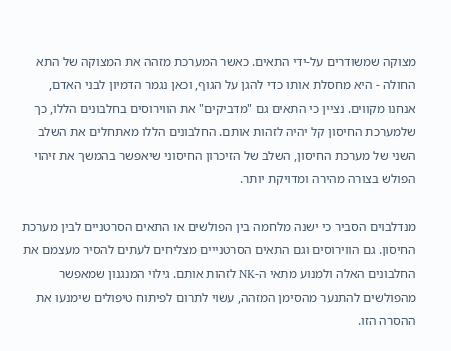מצוקה שמשודרים על-ידי התאים. כאשר המערכת מזהה את המצוקה של התא החולה - היא מחסלת אותו כדי להגן על הגוף, וכאן נגמר הדמיון לבני האדם, אנחנו מקווים. נציין כי התאים גם "מדביקים" את הווירוסים בחלבונים הללו, כך שלמערכת החיסון קל יהיה לזהות אותם. החלבונים הללו מאתחלים את השלב השני של מערכת החיסון, השלב של הזיכרון החיסוני שיאפשר בהמשך את זיהוי הפולש בצורה מהירה ומדויקת יותר.

מנדלבוים הסביר כי ישנה מלחמה בין הפולשים או התאים הסרטניים לבין מערכת החיסון. גם הווירוסים וגם התאים הסרטנייים מצליחים לעתים להסיר מעצמם את החלבונים האלה ולמנוע מתאי ה-NK לזהות אותם. גילוי המנגנון שמאפשר מהפולשים להתנער מהסימן המזהה, עשוי לתרום לפיתוח טיפולים שימנעו את ההסרה הזו.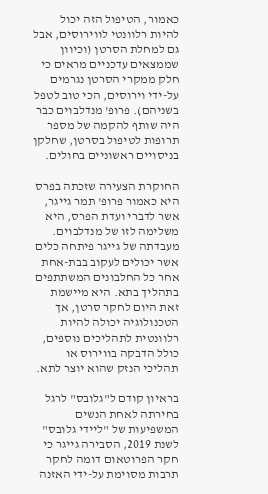כאמור, הטיפול הזה יכול להיות רלוונטי לווירוסים, אבל גם למחלת הסרטן (וכיוון שממצאים עדכניים מראים כי חלק ממקרי הסרטן נגרמים על-ידי וירוסים, הכי טוב לטפל בשניהם). פרופ' מנדלבוים כבר היה שותף להקמה של מספר תרופות לטיפול בסרטן, שחלקן בניסויים ראשוניים בחולים.

החוקרת הצעירה שזכתה בפרס היא כאמור פרופ' תמר גייגר, אשר לדברי ועדת הפרס, היא משלימה לזו של מנדלבוים. מעבדתה של גייגר פיתחה כלים אשר יכולים לעקוב בבת-אחת אחר כל החלבונים המשתתפים בתהליך בתא. היא מיישמת זאת היום לחקר סרטן, אך הטכנולוגיה יכולה להיות רלוונטית לתהליכים נוספים, כולל הדבקה בווירוס או תהליכי הנזק שהוא יוצר לתא.

בראיון קודם ל"גלובס" לרגל בחירתה לאחת הנשים המשפיעות של "ליידי גלובס" לשנת 2019, הסבירה גייגר כי חקר הפרוטאום דומה לחקר תרבות מסוימת על-ידי האזנה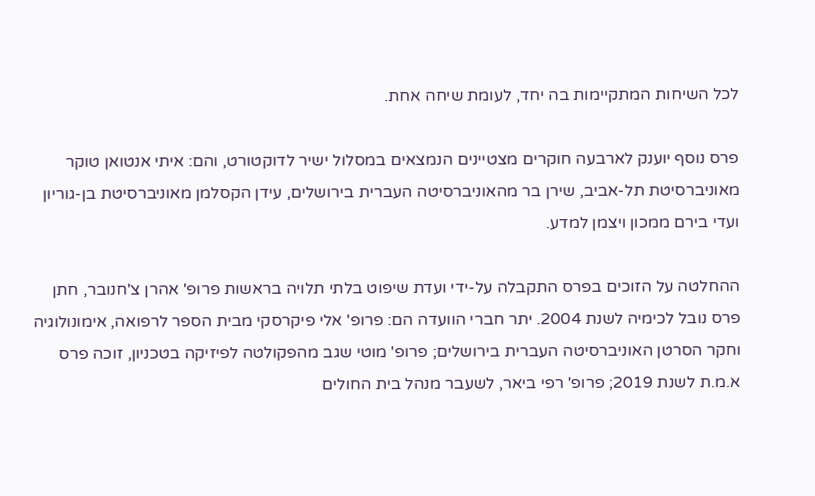לכל השיחות המתקיימות בה יחד, לעומת שיחה אחת.

פרס נוסף יוענק לארבעה חוקרים מצטיינים הנמצאים במסלול ישיר לדוקטורט, והם: איתי אנטואן טוקר מאוניברסיטת תל-אביב, שירן בר מהאוניברסיטה העברית בירושלים, עידן הקסלמן מאוניברסיטת בן-גוריון ועדי בירם ממכון ויצמן למדע.

ההחלטה על הזוכים בפרס התקבלה על-ידי ועדת שיפוט בלתי תלויה בראשות פרופ' אהרן צ'חנובר, חתן פרס נובל לכימיה לשנת 2004. יתר חברי הוועדה הם: פרופ' אלי פיקרסקי מבית הספר לרפואה, אימונולוגיה וחקר הסרטן האוניברסיטה העברית בירושלים; פרופ' מוטי שגב מהפקולטה לפיזיקה בטכניון, זוכה פרס א.מ.ת לשנת 2019; פרופ' רפי ביאר, לשעבר מנהל בית החולים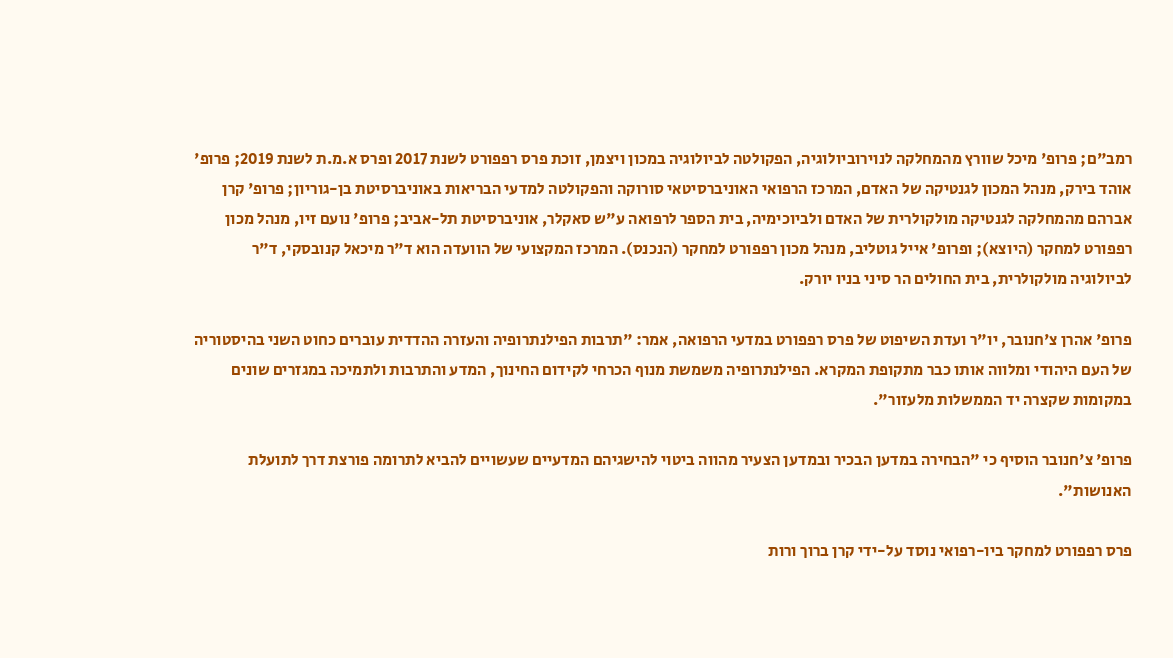רמב"ם; פרופ' מיכל שוורץ מהמחלקה לנוירוביולוגיה, הפקולטה לביולוגיה במכון ויצמן, זוכת פרס רפפורט לשנת 2017 ופרס א.מ.ת לשנת 2019; פרופ' אוהד בירק, מנהל המכון לגנטיקה של האדם, המרכז הרפואי האוניברסיטאי סורוקה והפקולטה למדעי הבריאות באוניברסיטת בן-גוריון; פרופ' קרן אברהם מהמחלקה לגנטיקה מולקולרית של האדם ולביוכימיה, בית הספר לרפואה ע"ש סאקלר, אוניברסיטת תל-אביב; פרופ' נועם זיו, מנהל מכון רפפורט למחקר (היוצא); ופרופ' אייל גוטליב, מנהל מכון רפפורט למחקר (הנכנס). המרכז המקצועי של הוועדה הוא ד"ר מיכאל קנובסקי, ד"ר לביולוגיה מולקולרית, בית החולים הר סיני בניו יורק.

פרופ' אהרן צ'חנובר, יו"ר ועדת השיפוט של פרס רפפורט במדעי הרפואה, אמר: "תרבות הפילנתרופיה והעזרה ההדדית עוברים כחוט השני בהיסטוריה של העם היהודי ומלווה אותו כבר מתקופת המקרא. הפילנתרופיה משמשת מנוף הכרחי לקידום החינוך, המדע והתרבות ולתמיכה במגזרים שונים במקומות שקצרה יד הממשלות מלעזור".

פרופ' צ'חנובר הוסיף כי "הבחירה במדען הבכיר ובמדען הצעיר מהווה ביטוי להישגיהם המדעיים שעשויים להביא לתרומה פורצת דרך לתועלת האנושות".

פרס רפפורט למחקר ביו-רפואי נוסד על-ידי קרן ברוך ורות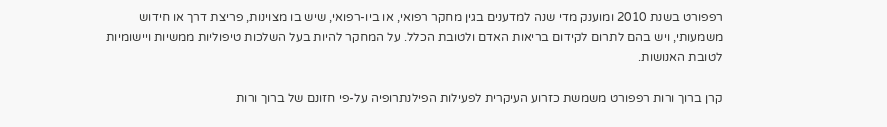רפפורט בשנת 2010 ומוענק מדי שנה למדענים בגין מחקר רפואי, או ביו-רפואי, שיש בו מצוינות, פריצת דרך או חידוש משמעותי, ויש בהם לתרום לקידום בריאות האדם ולטובת הכלל. על המחקר להיות בעל השלכות טיפוליות ממשיות ויישומיות לטובת האנושות.

קרן ברוך ורות רפפורט משמשת כזרוע העיקרית לפעילות הפילנתרופיה על-פי חזונם של ברוך ורות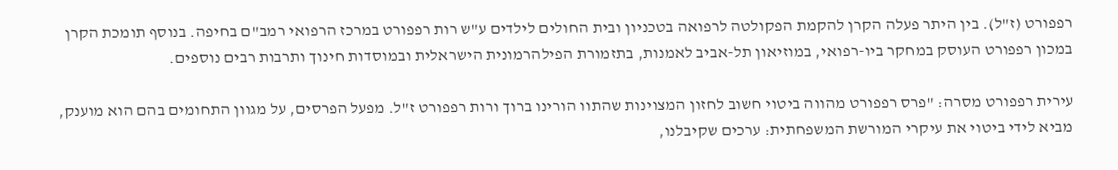רפפורט (ז"ל). בין היתר פעלה הקרן להקמת הפקולטה לרפואה בטכניון ובית החולים לילדים ע"ש רות רפפורט במרכז הרפואי רמב"ם בחיפה. בנוסף תומכת הקרן במכון רפפורט העוסק במחקר ביו-רפואי, במוזיאון תל-אביב לאמנות, בתזמורת הפילהרמונית הישראלית ובמוסדות חינוך ותרבות רבים נוספים.

עירית רפפורט מסרה: "פרס רפפורט מהווה ביטוי חשוב לחזון המצוינות שהתוו הורינו ברוך ורות רפפורט ז"ל. מפעל הפרסים, על מגוון התחומים בהם הוא מוענק, מביא לידי ביטוי את עיקרי המורשת המשפחתית: ערכים שקיבלנו,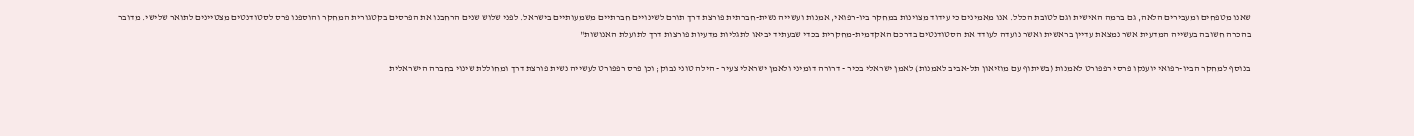שאנו מטפחים ומעבירים הלאה, גם ברמה האישית וגם לטובת הכלל. אנו מאמינים כי עידוד מצוינות במחקר ביו-רפואי, אמנות ועשייה נשית-חברתית פורצת דרך תורם לשינויים חברתיים משמעותיים בישראל. לפני שלוש שנים הרחבנו את הפרסים בקטגורית המחקר והוספנו פרס לסטודנטים מצטיינים לתואר שלישי. מדובר בהכרה חשובה בעשייה המדעית אשר נמצאת עדיין בראשית ואשר נועדה לעודד את הסטודנטים בדרכם האקדמית-מחקרית בכדי שבעתיד יביאו לתגליות מדעיות פורצות דרך לתועלת האנושות"

בנוסף למחקר הביו-רפואי יוענקו פרסי רפפורט לאמנות (בשיתוף עם מוזיאון תל-אביב לאמנות) לאמן ישראלי בכיר - דרורה דומיני ולאמן ישראלי צעיר - הילה טוני נבוק; וכן פרס רפפורט לעשייה נשית פורצת דרך ומחוללת שינוי בחברה הישראלית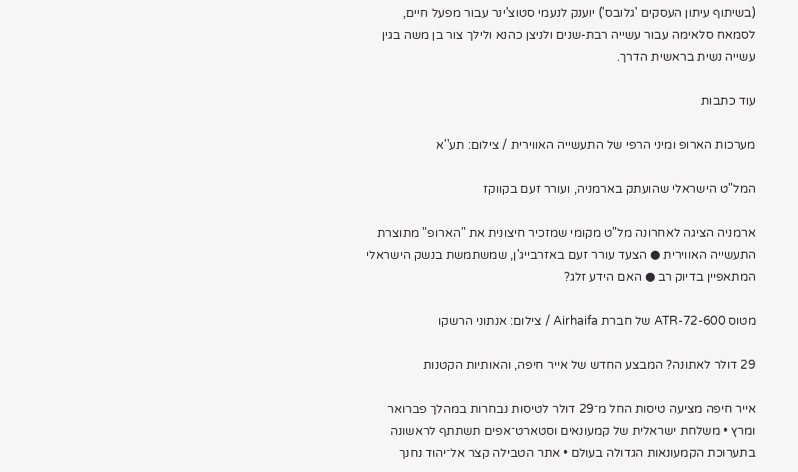(בשיתוף עיתון העסקים 'גלובס') יוענק לנעמי סטוצ'ינר עבור מפעל חיים, לסמאח סלאימה עבור עשייה רבת-שנים ולניצן כהנא ולילך צור בן משה בגין עשייה נשית בראשית הדרך.

עוד כתבות

מערכות הארופ ומיני הרפי של התעשייה האווירית / צילום: תע''א

המל"ט הישראלי שהועתק בארמניה, ועורר זעם בקווקז

ארמניה הציגה לאחרונה מל"ט מקומי שמזכיר חיצונית את "הארופ" מתוצרת התעשייה האווירית ● הצעד עורר זעם באזרבייג'ן, שמשתמשת בנשק הישראלי המתאפיין בדיוק רב ● האם הידע זלג?

מטוס ATR-72-600 של חברת Airhaifa / צילום: אנתוני הרשקו

29 דולר לאתונה? המבצע החדש של אייר חיפה, והאותיות הקטנות

אייר חיפה מציעה טיסות החל מ־29 דולר לטיסות נבחרות במהלך פברואר ומרץ • משלחת ישראלית של קמעונאים וסטארט־אפים תשתתף לראשונה בתערוכת הקמעונאות הגדולה בעולם • אתר הטבילה קצר אל־יהוד נחנך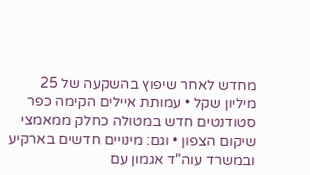מחדש לאחר שיפוץ בהשקעה של 25 מיליון שקל • עמותת איילים הקימה כפר סטודנטים חדש במטולה כחלק ממאמצי שיקום הצפון • וגם: מינויים חדשים בארקיע ובמשרד עוה"ד אגמון עם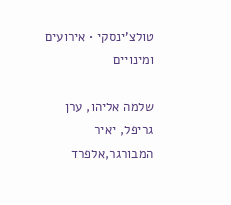טולצ'ינסקי • אירועים ומינויים

שלמה אליהו, ערן גריפל, יאיר המבורגר,אלפרד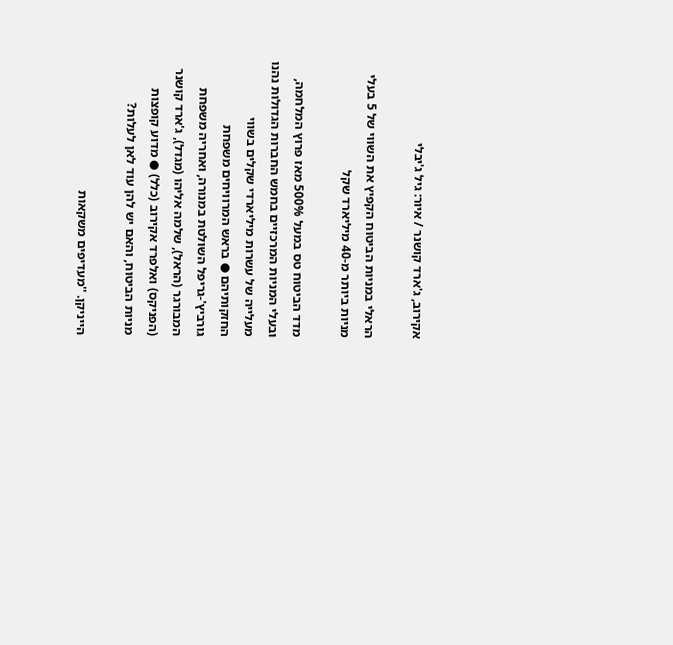אקירוב, ג'ארד קושנר / איור: גיל ג'יבלי

הראלי במניות הביטוח הקפיץ את השווי של 5 בעלי מניות ביותר מ-40 מיליארד שקל

מדד הביטוח טס במעל 500% מאז פרוץ המלחמה, ובעלי המניות המרכזיים בחמש החברות הגדולות נהנו מעלייה של עשרות מיליארדי שקלים בשווי החזקותיהם ● בראש המרוויחים משפחת גורביץ'-גריפל השולטת במנורה, ואחריה משפחת המבורגר (הראל), שלמה אליהו (מגדל), ג'ארד קושנר (הפניקס) ואלפרד אקירוב (כלל) ● מדוע קופצות מניות הביטוח, והאם יש להן עוד לאן לעלות?

הייניקן. ''מעדיפים משקאות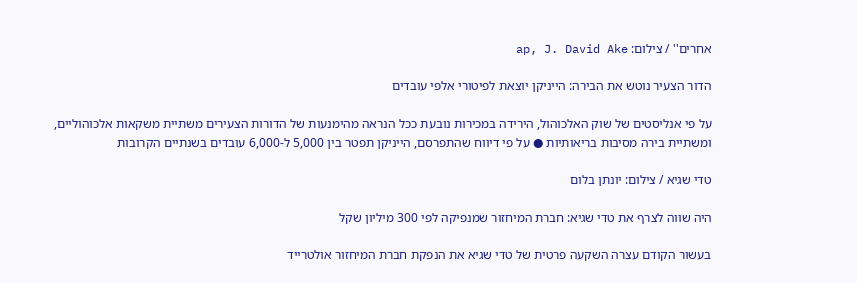אחרים'' / צילום: ap, J. David Ake

הדור הצעיר נוטש את הבירה: הייניקן יוצאת לפיטורי אלפי עובדים

על פי אנליסטים של שוק האלכוהול, הירידה במכירות נובעת ככל הנראה מהימנעות של הדורות הצעירים משתיית משקאות אלכוהוליים, ומשתיית בירה מסיבות בריאותיות ● על פי דיווח שהתפרסם, הייניקן תפטר בין 5,000 ל-6,000 עובדים בשנתיים הקרובות

טדי שגיא / צילום: יונתן בלום

היה שווה לצרף את טדי שגיא: חברת המיחזור שמנפיקה לפי 300 מיליון שקל

בעשור הקודם עצרה השקעה פרטית של טדי שגיא את הנפקת חברת המיחזור אולטרייד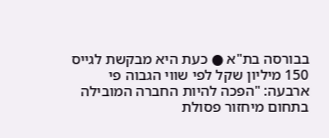בבורסה בת"א ● כעת היא מבקשת לגייס 150 מיליון שקל לפי שווי הגבוה פי ארבעה: "הפכה להיות החברה המובילה בתחום מיחזור פסולת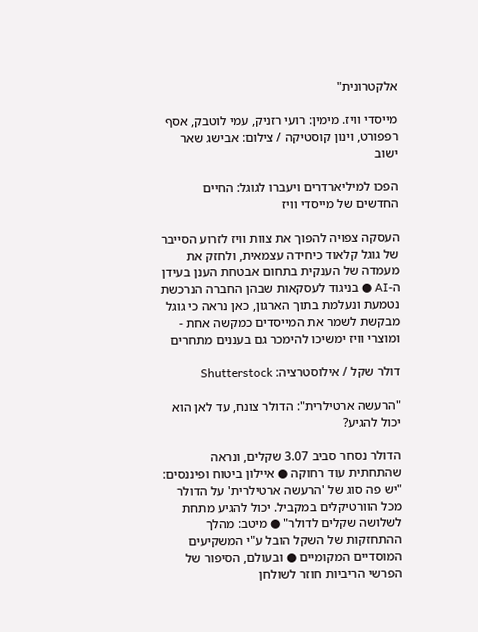אלקטרונית"

מייסדי וויז. מימין: רועי רזניק, עמי לוטבק, אסף רפפורט, וינון קוסטיקה / צילום: אבישג שאר ישוב

הפכו למיליארדרים ויעברו לגוגל: החיים החדשים של מייסדי וויז

העסקה צפויה להפוך את צוות וויז לזרוע הסייבר של גוגל קלאוד כיחידה עצמאית, ולחזק את מעמדה של הענקית בתחום אבטחת הענן בעידן ה-AI ● בניגוד לעסקאות שבהן החברה הנרכשת נטמעת ונעלמת בתוך הארגון, כאן נראה כי גוגל מבקשת לשמר את המייסדים כמקשה אחת - ומוצרי וויז ימשיכו להימכר גם בעננים מתחרים

דולר שקל / אילוסטרציה: Shutterstock

"הרעשה ארטילרית": הדולר צונח, עד לאן הוא יכול להגיע?

הדולר נסחר סביב 3.07 שקלים, ונראה שהתחתית עוד רחוקה ● איילון ביטוח ופיננסים: "יש פה סוג של 'הרעשה ארטילרית' על הדולר מכל הוורטיקלים במקביל. יכול להגיע מתחת לשלושה שקלים לדולר" ● מיטב: מהלך ההתחזקות של השקל הובל ע"י המשקיעים המוסדיים המקומיים ● ובעולם, הסיפור של הפרשי הריביות חוזר לשולחן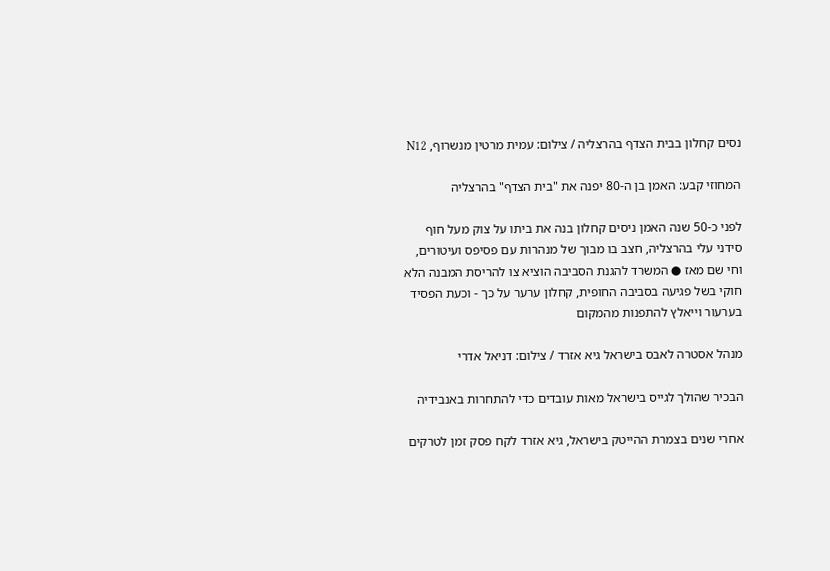נסים קחלון בבית הצדף בהרצליה / צילום: עמית מרטין מנשרוף, N12

המחוזי קבע: האמן בן ה-80 יפנה את "בית הצדף" בהרצליה

לפני כ-50 שנה האמן ניסים קחלון בנה את ביתו על צוק מעל חוף סידני עלי בהרצליה, חצב בו מבוך של מנהרות עם פסיפס ועיטורים, וחי שם מאז ● המשרד להגנת הסביבה הוציא צו להריסת המבנה הלא חוקי בשל פגיעה בסביבה החופית, קחלון ערער על כך - וכעת הפסיד בערעור וייאלץ להתפנות מהמקום

מנהל אסטרה לאבס בישראל גיא אזרד / צילום: דניאל אדרי

הבכיר שהולך לגייס בישראל מאות עובדים כדי להתחרות באנבידיה

אחרי שנים בצמרת ההייטק בישראל, גיא אזרד לקח פסק זמן לטרקים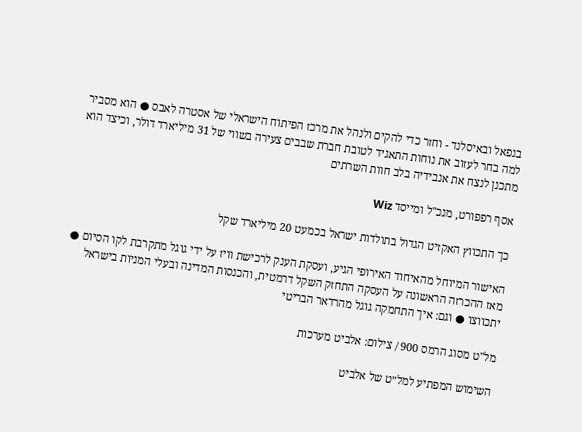בנפאל ובאיסלנד - וחזר כדי להקים ולנהל את מרכז הפיתוח הישראלי של אסטרה לאבס ● הוא מסביר למה בחר לעזוב את נוחות התאגיד לטובת חברת שבבים צעירה בשווי של 31 מיליארד דולר, וכיצד הוא מתכנן לנצח את אנבידיה בלב חוות השרתים

אסף רפפורט, מנכ''ל ומייסד Wiz

כך התכווץ האקזיט הגדול בתולדות ישראל בכמעט 20 מיליארד שקל

האישור המיוחל מהאיחוד האירופי הגיע, ועסקת הענק לרכישת וויז על ידי גוגל מתקרבת לקו הסיום ● מאז ההכרזה הראשונה על העסקה התחזק השקל דרמטית, והכנסות המדינה ובעלי המניות בישראל יתכווצו ● וגם: איך התחמקה גוגל מהרדאר הבריטי

מל''ט מסוג הרמס 900 / צילום: אלביט מערכות

השימוש המפתיע למל״ט של אלביט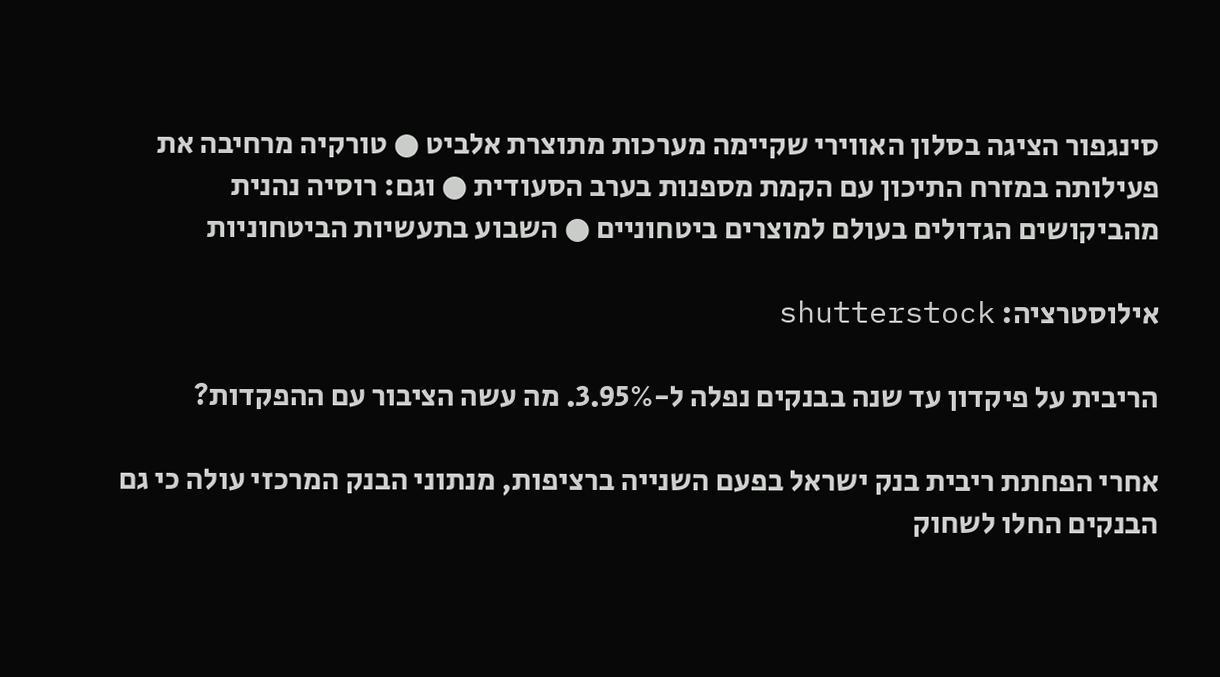סינגפור הציגה בסלון האווירי שקיימה מערכות מתוצרת אלביט ● טורקיה מרחיבה את פעילותה במזרח התיכון עם הקמת מספנות בערב הסעודית ● וגם: רוסיה נהנית מהביקושים הגדולים בעולם למוצרים ביטחוניים ● השבוע בתעשיות הביטחוניות

אילוסטרציה: shutterstock

הריבית על פיקדון עד שנה בבנקים נפלה ל-3.95%. מה עשה הציבור עם ההפקדות?

אחרי הפחתת ריבית בנק ישראל בפעם השנייה ברציפות, מנתוני הבנק המרכזי עולה כי גם הבנקים החלו לשחוק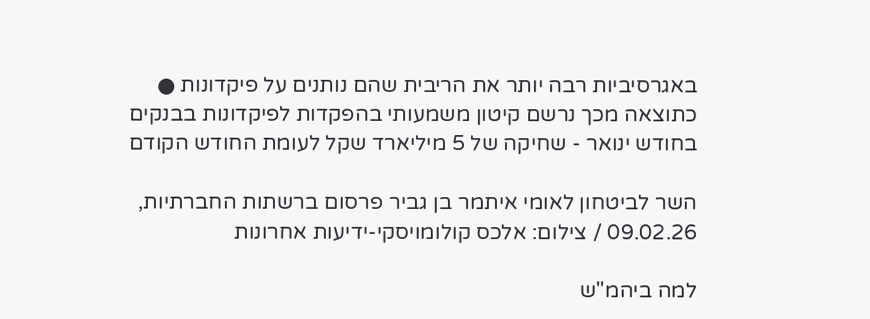באגרסיביות רבה יותר את הריבית שהם נותנים על פיקדונות ● כתוצאה מכך נרשם קיטון משמעותי בהפקדות לפיקדונות בבנקים בחודש ינואר - שחיקה של 5 מיליארד שקל לעומת החודש הקודם

השר לביטחון לאומי איתמר בן גביר פרסום ברשתות החברתיות, 09.02.26 / צילום: אלכס קולומויסקי-ידיעות אחרונות

למה ביהמ"ש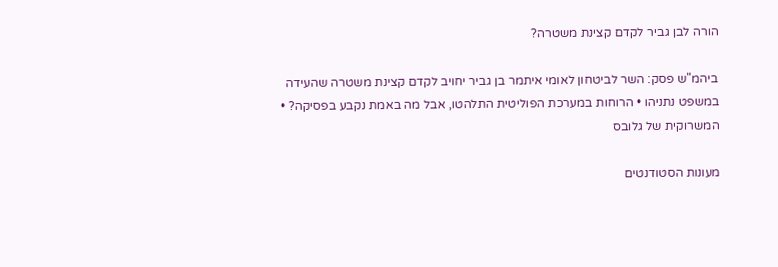הורה לבן גביר לקדם קצינת משטרה?

ביהמ"ש פסק: השר לביטחון לאומי איתמר בן גביר יחויב לקדם קצינת משטרה שהעידה במשפט נתניהו • הרוחות במערכת הפוליטית התלהטו, אבל מה באמת נקבע בפסיקה? • המשרוקית של גלובס

מעונות הסטודנטים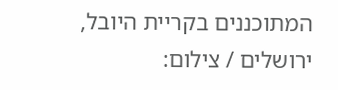המתוכננים בקריית היובל, ירושלים / צילום: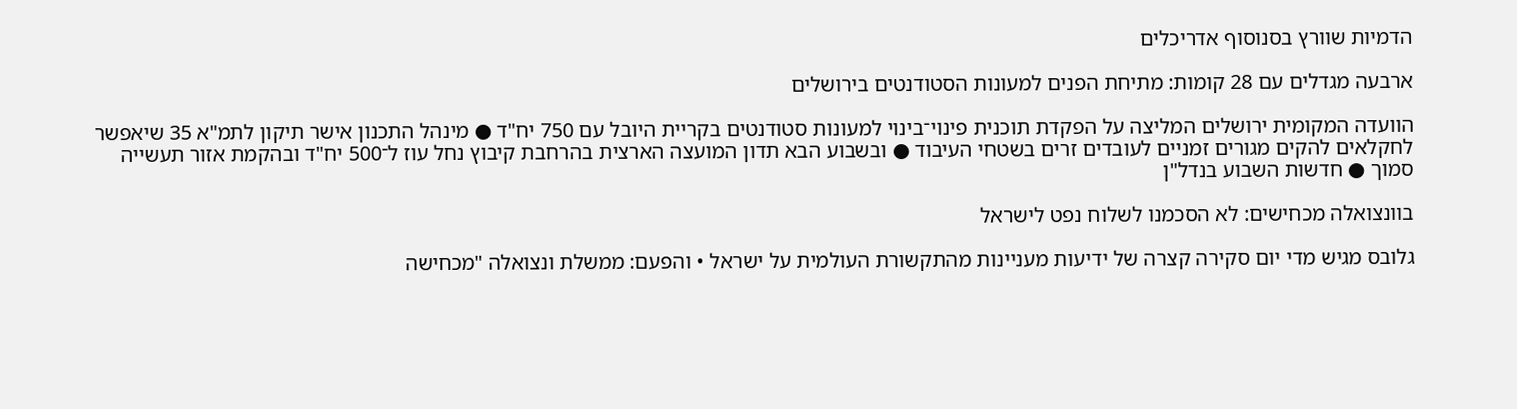הדמיות שוורץ בסנוסוף אדריכלים

ארבעה מגדלים עם 28 קומות: מתיחת הפנים למעונות הסטודנטים בירושלים

הוועדה המקומית ירושלים המליצה על הפקדת תוכנית פינוי־בינוי למעונות סטודנטים בקריית היובל עם 750 יח"ד ● מינהל התכנון אישר תיקון לתמ"א 35 שיאפשר לחקלאים להקים מגורים זמניים לעובדים זרים בשטחי העיבוד ● ובשבוע הבא תדון המועצה הארצית בהרחבת קיבוץ נחל עוז ל־500 יח"ד ובהקמת אזור תעשייה סמוך ● חדשות השבוע בנדל"ן

בוונצואלה מכחישים: לא הסכמנו לשלוח נפט לישראל

גלובס מגיש מדי יום סקירה קצרה של ידיעות מעניינות מהתקשורת העולמית על ישראל • והפעם: ממשלת ונצואלה "מכחישה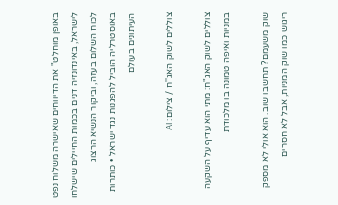באופן מוחלט" את הדיווחים שאישרה משלוח נפט לישראל, באינדונזיה דנים בכמות החיילים שישלחו לכוח השלום בעזה, וביקור הנשיא הרצוג באוסטרליה הוביל להפגנות נגד ישראל • כותרות העיתונים בעולם

צוללים לשוק האג''ח / צילום: AI

צוללים לשוק האג"ח: מתי הוא עדיף על השקעה במניות ואיפה טמונה בו מלכודת

שוק משעמם? תחשבו שוב. הוא אולי לא מספק ריגוש כמו שוק המניות, אבל לא חסרים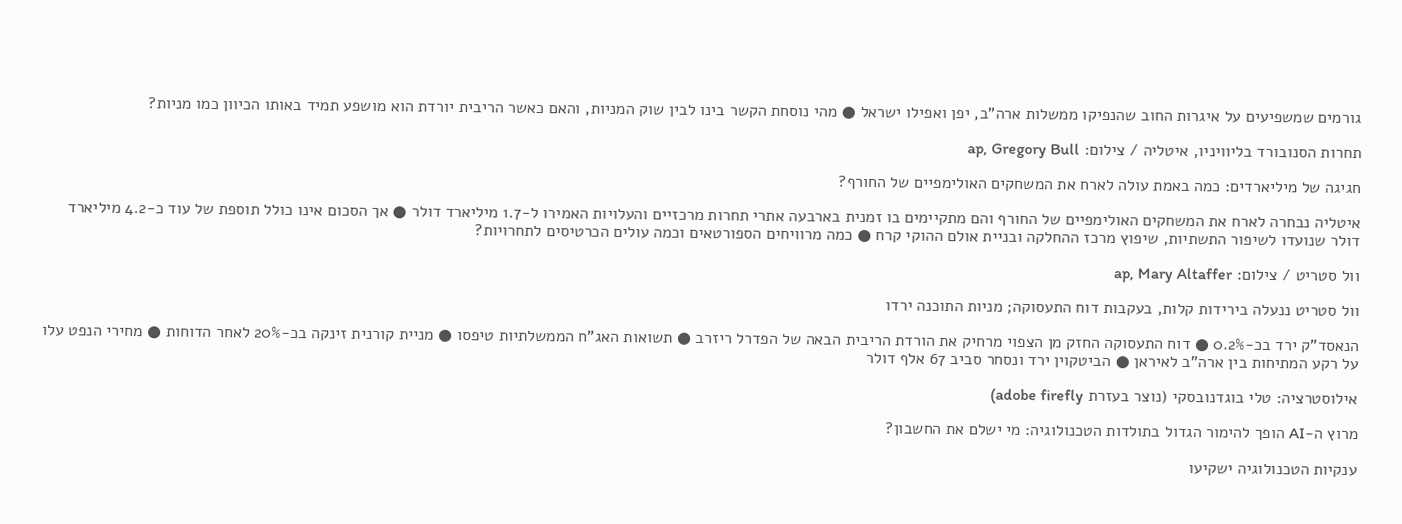גורמים שמשפיעים על איגרות החוב שהנפיקו ממשלות ארה"ב, יפן ואפילו ישראל ● מהי נוסחת הקשר בינו לבין שוק המניות, והאם כאשר הריבית יורדת הוא מושפע תמיד באותו הכיוון כמו מניות?

תחרות הסנובורד בליוויניו, איטליה / צילום: ap, Gregory Bull

חגיגה של מיליארדים: כמה באמת עולה לארח את המשחקים האולימפיים של החורף?

איטליה נבחרה לארח את המשחקים האולימפיים של החורף והם מתקיימים בו זמנית בארבעה אתרי תחרות מרכזיים והעלויות האמירו ל-1.7 מיליארד דולר ● אך הסכום אינו כולל תוספת של עוד כ-4.2 מיליארד דולר שנועדו לשיפור התשתיות, שיפוץ מרכז ההחלקה ובניית אולם ההוקי קרח ● כמה מרוויחים הספורטאים וכמה עולים הכרטיסים לתחרויות?

וול סטריט / צילום: ap, Mary Altaffer

וול סטריט ננעלה בירידות קלות, בעקבות דוח התעסוקה; מניות התוכנה ירדו

הנאסד"ק ירד בכ-0.2% ● דוח התעסוקה החזק מן הצפוי מרחיק את הורדת הריבית הבאה של הפדרל ריזרב ● תשואות האג"ח הממשלתיות טיפסו ● מניית קורנית זינקה בכ-20% לאחר הדוחות ● מחירי הנפט עלו על רקע המתיחות בין ארה"ב לאיראן ● הביטקוין ירד ונסחר סביב 67 אלף דולר

אילוסטרציה: טלי בוגדנובסקי (נוצר בעזרת adobe firefly)

מרוץ ה-AI הופך להימור הגדול בתולדות הטכנולוגיה: מי ישלם את החשבון?

ענקיות הטכנולוגיה ישקיעו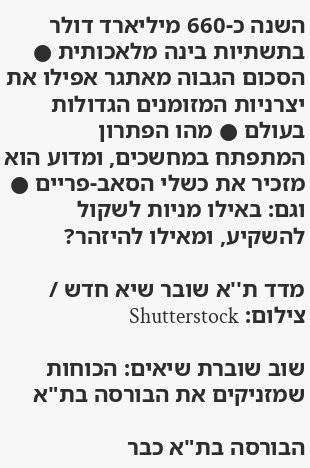השנה כ-660 מיליארד דולר בתשתיות בינה מלאכותית ● הסכום הגבוה מאתגר אפילו את יצרניות המזומנים הגדולות בעולם ● מהו הפתרון המתפתח במחשכים, ומדוע הוא מזכיר את כשלי הסאב-פריים ● וגם: באילו מניות לשקול להשקיע, ומאילו להיזהר?

מדד ת''א שובר שיא חדש / צילום: Shutterstock

שוב שוברת שיאים: הכוחות שמזניקים את הבורסה בת"א

הבורסה בת"א כבר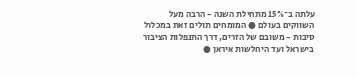עלתה ב־15% מתחילת השנה - הרבה מעל השווקים בעולם ● המומחים תולים זאת במכלול סיבות - משובם של הזרים, דרך התנפלות הציבור בישראל ועד היחלשות איראן ●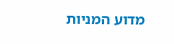מדוע המניות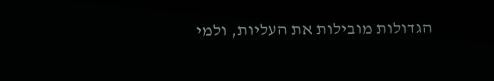הגדולות מובילות את העליות, ולמי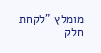מומלץ "לקחת חלק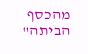מהכסף הביתה"